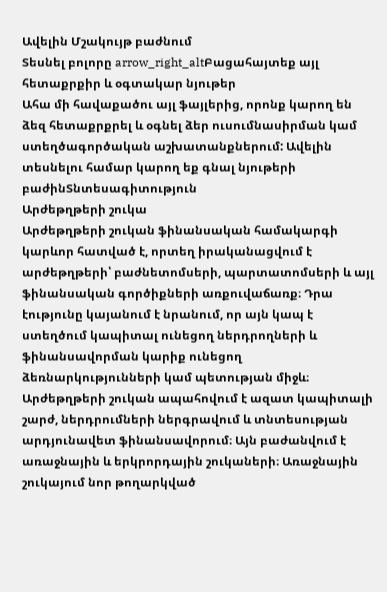Ավելին Մշակույթ բաժնում
Տեսնել բոլորը arrow_right_altԲացահայտեք այլ հետաքրքիր և օգտակար նյութեր
Ահա մի հավաքածու այլ ֆայլերից, որոնք կարող են ձեզ հետաքրքրել և օգնել ձեր ուսումնասիրման կամ ստեղծագործական աշխատանքներում: Ավելին տեսնելու համար կարող եք գնալ նյութերի բաժինՏնտեսագիտություն
Արժեթղթերի շուկա
Արժեթղթերի շուկան ֆինանսական համակարգի կարևոր հատված է, որտեղ իրականացվում է արժեթղթերի՝ բաժնետոմսերի, պարտատոմսերի և այլ ֆինանսական գործիքների առքուվաճառք։ Դրա էությունը կայանում է նրանում, որ այն կապ է ստեղծում կապիտալ ունեցող ներդրողների և ֆինանսավորման կարիք ունեցող ձեռնարկությունների կամ պետության միջև։ Արժեթղթերի շուկան ապահովում է ազատ կապիտալի շարժ, ներդրումների ներգրավում և տնտեսության արդյունավետ ֆինանսավորում։ Այն բաժանվում է առաջնային և երկրորդային շուկաների։ Առաջնային շուկայում նոր թողարկված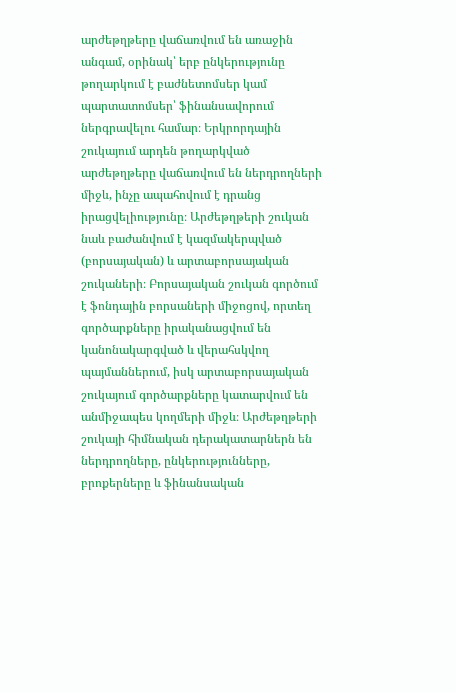արժեթղթերը վաճառվում են առաջին անգամ, օրինակ՝ երբ ընկերությունը թողարկում է բաժնետոմսեր կամ պարտատոմսեր՝ ֆինանսավորում ներգրավելու համար։ Երկրորդային շուկայում արդեն թողարկված արժեթղթերը վաճառվում են ներդրողների միջև, ինչը ապահովում է դրանց իրացվելիությունը։ Արժեթղթերի շուկան նաև բաժանվում է կազմակերպված (բորսայական) և արտաբորսայական շուկաների։ Բորսայական շուկան գործում է ֆոնդային բորսաների միջոցով, որտեղ գործարքները իրականացվում են կանոնակարգված և վերահսկվող պայմաններում, իսկ արտաբորսայական շուկայում գործարքները կատարվում են անմիջապես կողմերի միջև։ Արժեթղթերի շուկայի հիմնական դերակատարներն են ներդրողները, ընկերությունները, բրոքերները և ֆինանսական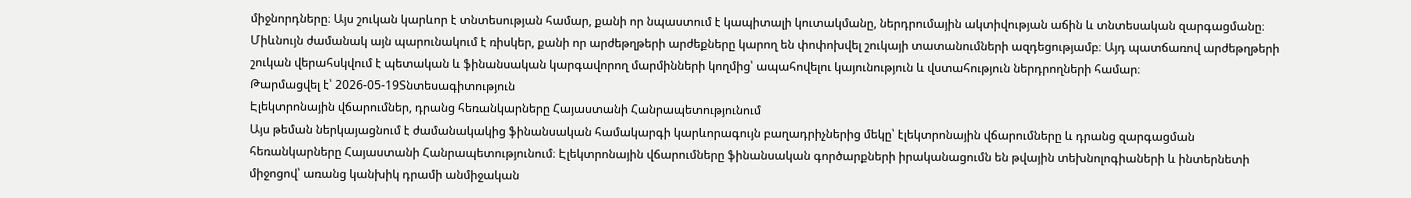միջնորդները։ Այս շուկան կարևոր է տնտեսության համար, քանի որ նպաստում է կապիտալի կուտակմանը, ներդրումային ակտիվության աճին և տնտեսական զարգացմանը։ Միևնույն ժամանակ այն պարունակում է ռիսկեր, քանի որ արժեթղթերի արժեքները կարող են փոփոխվել շուկայի տատանումների ազդեցությամբ։ Այդ պատճառով արժեթղթերի շուկան վերահսկվում է պետական և ֆինանսական կարգավորող մարմինների կողմից՝ ապահովելու կայունություն և վստահություն ներդրողների համար։
Թարմացվել է՝ 2026-05-19Տնտեսագիտություն
Էլեկտրոնային վճարումներ, դրանց հեռանկարները Հայաստանի Հանրապետությունում
Այս թեման ներկայացնում է ժամանակակից ֆինանսական համակարգի կարևորագույն բաղադրիչներից մեկը՝ էլեկտրոնային վճարումները և դրանց զարգացման հեռանկարները Հայաստանի Հանրապետությունում։ Էլեկտրոնային վճարումները ֆինանսական գործարքների իրականացումն են թվային տեխնոլոգիաների և ինտերնետի միջոցով՝ առանց կանխիկ դրամի անմիջական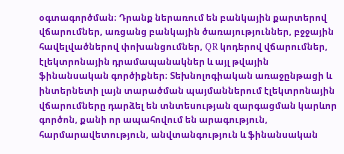օգտագործման։ Դրանք ներառում են բանկային քարտերով վճարումներ, առցանց բանկային ծառայություններ, բջջային հավելվածներով փոխանցումներ, QR կոդերով վճարումներ, էլեկտրոնային դրամապանակներ և այլ թվային ֆինանսական գործիքներ։ Տեխնոլոգիական առաջընթացի և ինտերնետի լայն տարածման պայմաններում էլեկտրոնային վճարումները դարձել են տնտեսության զարգացման կարևոր գործոն, քանի որ ապահովում են արագություն, հարմարավետություն, անվտանգություն և ֆինանսական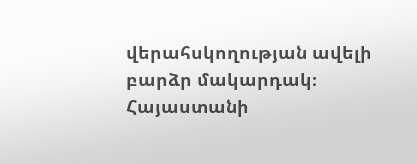վերահսկողության ավելի բարձր մակարդակ։ Հայաստանի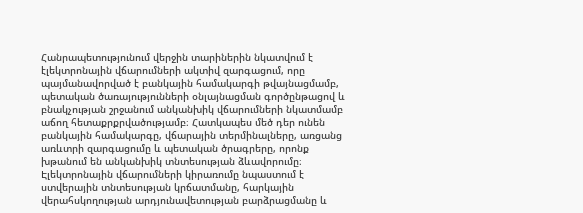Հանրապետությունում վերջին տարիներին նկատվում է էլեկտրոնային վճարումների ակտիվ զարգացում, որը պայմանավորված է բանկային համակարգի թվայնացմամբ, պետական ծառայությունների օնլայնացման գործընթացով և բնակչության շրջանում անկանխիկ վճարումների նկատմամբ աճող հետաքրքրվածությամբ։ Հատկապես մեծ դեր ունեն բանկային համակարգը, վճարային տերմինալները, առցանց առևտրի զարգացումը և պետական ծրագրերը, որոնք խթանում են անկանխիկ տնտեսության ձևավորումը։ Էլեկտրոնային վճարումների կիրառումը նպաստում է ստվերային տնտեսության կրճատմանը, հարկային վերահսկողության արդյունավետության բարձրացմանը և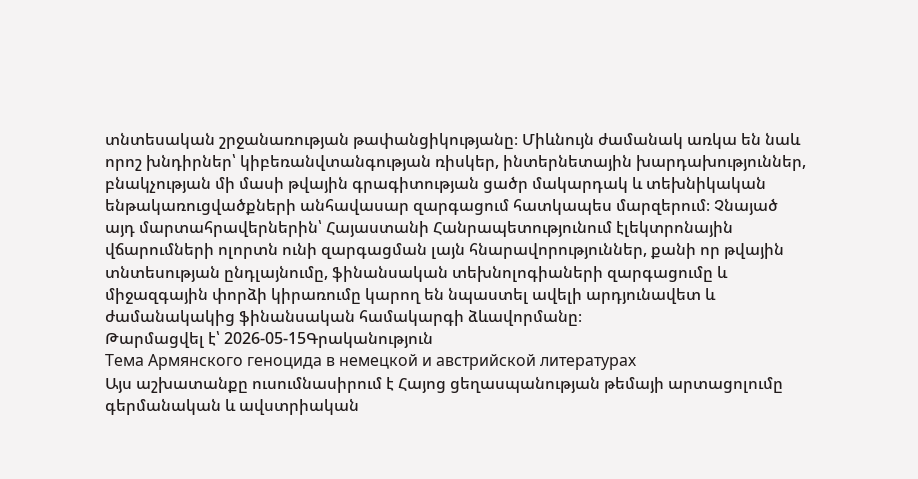տնտեսական շրջանառության թափանցիկությանը։ Միևնույն ժամանակ առկա են նաև որոշ խնդիրներ՝ կիբեռանվտանգության ռիսկեր, ինտերնետային խարդախություններ, բնակչության մի մասի թվային գրագիտության ցածր մակարդակ և տեխնիկական ենթակառուցվածքների անհավասար զարգացում հատկապես մարզերում։ Չնայած այդ մարտահրավերներին՝ Հայաստանի Հանրապետությունում էլեկտրոնային վճարումների ոլորտն ունի զարգացման լայն հնարավորություններ, քանի որ թվային տնտեսության ընդլայնումը, ֆինանսական տեխնոլոգիաների զարգացումը և միջազգային փորձի կիրառումը կարող են նպաստել ավելի արդյունավետ և ժամանակակից ֆինանսական համակարգի ձևավորմանը։
Թարմացվել է՝ 2026-05-15Գրականություն
Тема Армянского геноцида в немецкой и австрийской литературах
Այս աշխատանքը ուսումնասիրում է Հայոց ցեղասպանության թեմայի արտացոլումը գերմանական և ավստրիական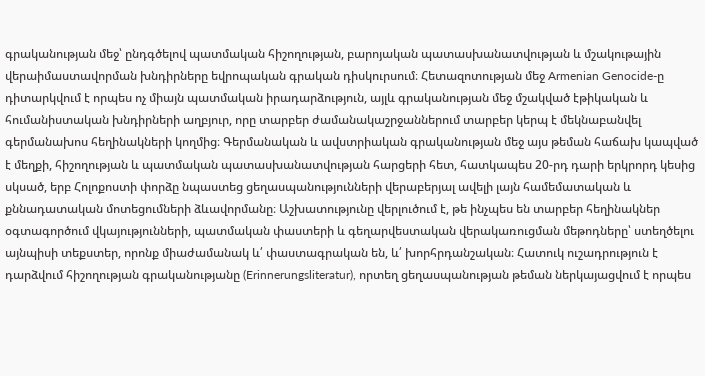գրականության մեջ՝ ընդգծելով պատմական հիշողության, բարոյական պատասխանատվության և մշակութային վերաիմաստավորման խնդիրները եվրոպական գրական դիսկուրսում։ Հետազոտության մեջ Armenian Genocide-ը դիտարկվում է որպես ոչ միայն պատմական իրադարձություն, այլև գրականության մեջ մշակված էթիկական և հումանիստական խնդիրների աղբյուր, որը տարբեր ժամանակաշրջաններում տարբեր կերպ է մեկնաբանվել գերմանախոս հեղինակների կողմից։ Գերմանական և ավստրիական գրականության մեջ այս թեման հաճախ կապված է մեղքի, հիշողության և պատմական պատասխանատվության հարցերի հետ, հատկապես 20-րդ դարի երկրորդ կեսից սկսած, երբ Հոլոքոստի փորձը նպաստեց ցեղասպանությունների վերաբերյալ ավելի լայն համեմատական և քննադատական մոտեցումների ձևավորմանը։ Աշխատությունը վերլուծում է, թե ինչպես են տարբեր հեղինակներ օգտագործում վկայությունների, պատմական փաստերի և գեղարվեստական վերակառուցման մեթոդները՝ ստեղծելու այնպիսի տեքստեր, որոնք միաժամանակ և՛ փաստագրական են, և՛ խորհրդանշական։ Հատուկ ուշադրություն է դարձվում հիշողության գրականությանը (Erinnerungsliteratur), որտեղ ցեղասպանության թեման ներկայացվում է որպես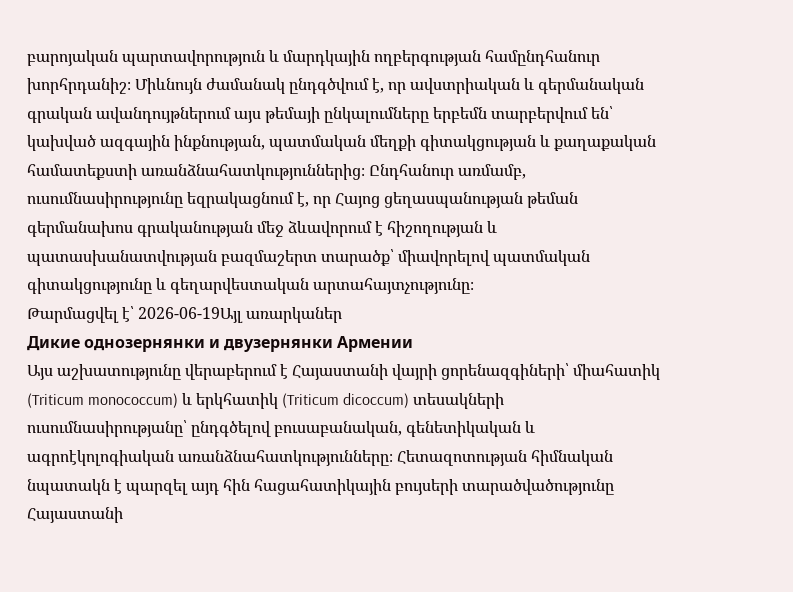բարոյական պարտավորություն և մարդկային ողբերգության համընդհանուր խորհրդանիշ։ Միևնույն ժամանակ ընդգծվում է, որ ավստրիական և գերմանական գրական ավանդույթներում այս թեմայի ընկալումները երբեմն տարբերվում են՝ կախված ազգային ինքնության, պատմական մեղքի գիտակցության և քաղաքական համատեքստի առանձնահատկություններից։ Ընդհանուր առմամբ, ուսումնասիրությունը եզրակացնում է, որ Հայոց ցեղասպանության թեման գերմանախոս գրականության մեջ ձևավորում է հիշողության և պատասխանատվության բազմաշերտ տարածք՝ միավորելով պատմական գիտակցությունը և գեղարվեստական արտահայտչությունը։
Թարմացվել է՝ 2026-06-19Այլ առարկաներ
Дикие однозернянки и двузернянки Армении
Այս աշխատությունը վերաբերում է Հայաստանի վայրի ցորենազգիների՝ միահատիկ (Triticum monococcum) և երկհատիկ (Triticum dicoccum) տեսակների ուսումնասիրությանը՝ ընդգծելով բուսաբանական, գենետիկական և ագրոէկոլոգիական առանձնահատկությունները։ Հետազոտության հիմնական նպատակն է պարզել այդ հին հացահատիկային բույսերի տարածվածությունը Հայաստանի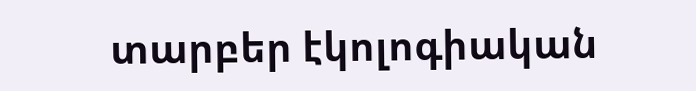տարբեր էկոլոգիական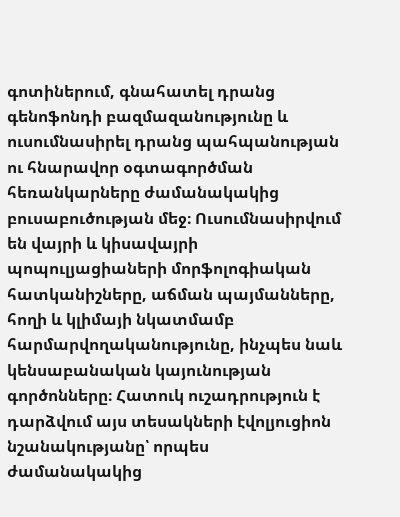գոտիներում, գնահատել դրանց գենոֆոնդի բազմազանությունը և ուսումնասիրել դրանց պահպանության ու հնարավոր օգտագործման հեռանկարները ժամանակակից բուսաբուծության մեջ։ Ուսումնասիրվում են վայրի և կիսավայրի պոպուլյացիաների մորֆոլոգիական հատկանիշները, աճման պայմանները, հողի և կլիմայի նկատմամբ հարմարվողականությունը, ինչպես նաև կենսաբանական կայունության գործոնները։ Հատուկ ուշադրություն է դարձվում այս տեսակների էվոլյուցիոն նշանակությանը՝ որպես ժամանակակից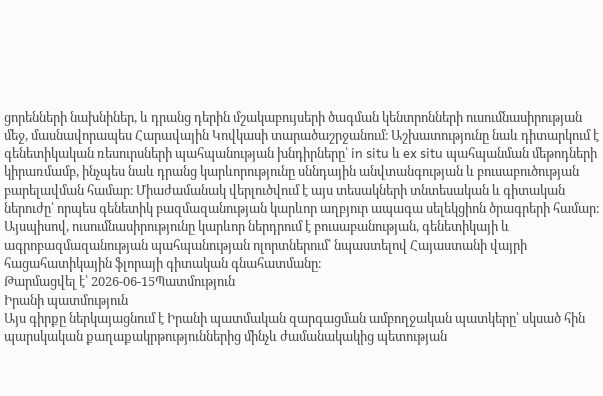ցորենների նախնիներ, և դրանց դերին մշակաբույսերի ծագման կենտրոնների ուսումնասիրության մեջ, մասնավորապես Հարավային Կովկասի տարածաշրջանում։ Աշխատությունը նաև դիտարկում է գենետիկական ռեսուրսների պահպանության խնդիրները՝ in situ և ex situ պահպանման մեթոդների կիրառմամբ, ինչպես նաև դրանց կարևորությունը սննդային անվտանգության և բուսաբուծության բարելավման համար։ Միաժամանակ վերլուծվում է այս տեսակների տնտեսական և գիտական ներուժը՝ որպես գենետիկ բազմազանության կարևոր աղբյուր ապագա սելեկցիոն ծրագրերի համար։ Այսպիսով, ուսումնասիրությունը կարևոր ներդրում է բուսաբանության, գենետիկայի և ագրոբազմազանության պահպանության ոլորտներում՝ նպաստելով Հայաստանի վայրի հացահատիկային ֆլորայի գիտական գնահատմանը։
Թարմացվել է՝ 2026-06-15Պատմություն
Իրանի պատմություն
Այս գիրքը ներկայացնում է Իրանի պատմական զարգացման ամբողջական պատկերը՝ սկսած հին պարսկական քաղաքակրթություններից մինչև ժամանակակից պետության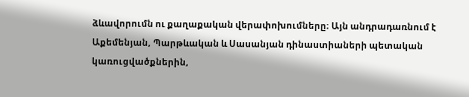ձևավորումն ու քաղաքական վերափոխումները։ Այն անդրադառնում է Աքեմենյան, Պարթևական և Սասանյան դինաստիաների պետական կառուցվածքներին,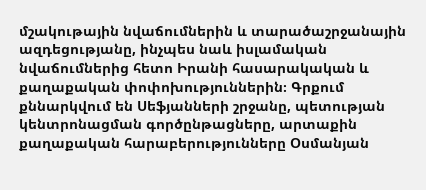մշակութային նվաճումներին և տարածաշրջանային ազդեցությանը, ինչպես նաև իսլամական նվաճումներից հետո Իրանի հասարակական և քաղաքական փոփոխություններին։ Գրքում քննարկվում են Սեֆյանների շրջանը, պետության կենտրոնացման գործընթացները, արտաքին քաղաքական հարաբերությունները Օսմանյան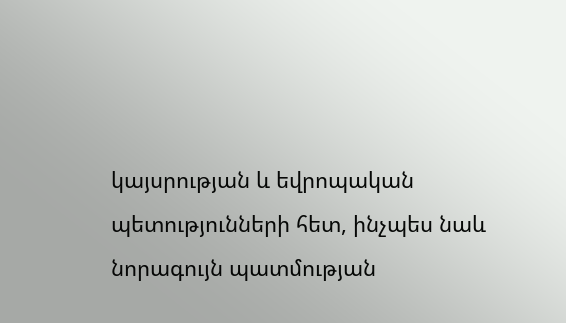կայսրության և եվրոպական պետությունների հետ, ինչպես նաև նորագույն պատմության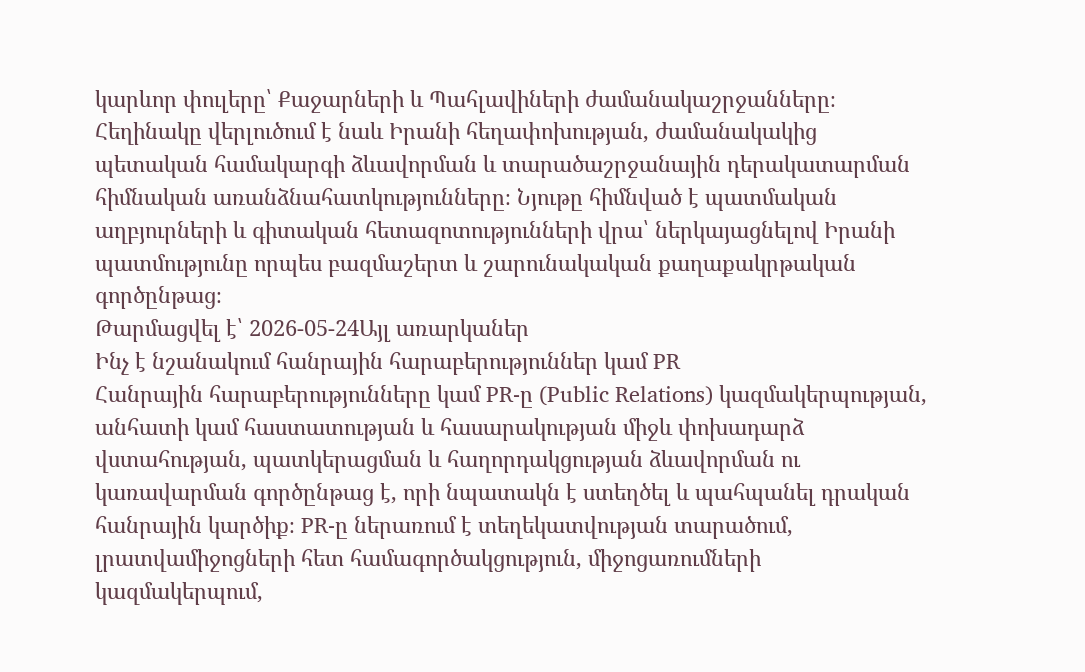կարևոր փուլերը՝ Քաջարների և Պահլավիների ժամանակաշրջանները։ Հեղինակը վերլուծում է նաև Իրանի հեղափոխության, ժամանակակից պետական համակարգի ձևավորման և տարածաշրջանային դերակատարման հիմնական առանձնահատկությունները։ Նյութը հիմնված է պատմական աղբյուրների և գիտական հետազոտությունների վրա՝ ներկայացնելով Իրանի պատմությունը որպես բազմաշերտ և շարունակական քաղաքակրթական գործընթաց։
Թարմացվել է՝ 2026-05-24Այլ առարկաներ
Ինչ է նշանակում հանրային հարաբերություններ կամ PR
Հանրային հարաբերությունները կամ PR-ը (Public Relations) կազմակերպության, անհատի կամ հաստատության և հասարակության միջև փոխադարձ վստահության, պատկերացման և հաղորդակցության ձևավորման ու կառավարման գործընթաց է, որի նպատակն է ստեղծել և պահպանել դրական հանրային կարծիք։ PR-ը ներառում է տեղեկատվության տարածում, լրատվամիջոցների հետ համագործակցություն, միջոցառումների կազմակերպում,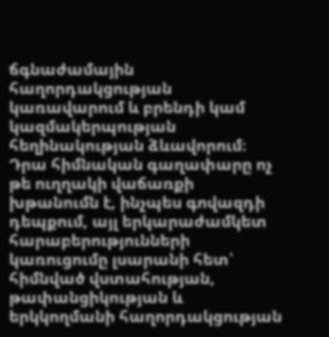ճգնաժամային հաղորդակցության կառավարում և բրենդի կամ կազմակերպության հեղինակության ձևավորում։ Դրա հիմնական գաղափարը ոչ թե ուղղակի վաճառքի խթանումն է, ինչպես գովազդի դեպքում, այլ երկարաժամկետ հարաբերությունների կառուցումը լսարանի հետ՝ հիմնված վստահության, թափանցիկության և երկկողմանի հաղորդակցության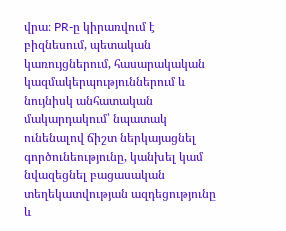վրա։ PR-ը կիրառվում է բիզնեսում, պետական կառույցներում, հասարակական կազմակերպություններում և նույնիսկ անհատական մակարդակում՝ նպատակ ունենալով ճիշտ ներկայացնել գործունեությունը, կանխել կամ նվազեցնել բացասական տեղեկատվության ազդեցությունը և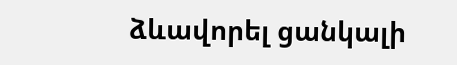ձևավորել ցանկալի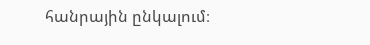հանրային ընկալում։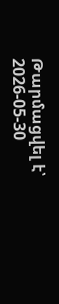Թարմացվել է՝ 2026-05-30